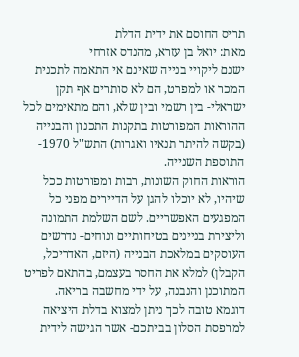תריס החוסם את ידית הדלת
מאת: יואל בן עזרא, מהנדס אזרחי
ישנם ליקויי בנייה שאינם אי התאמה לתכנית המכר או למפרט, הם לא סותרים אף תקן ישראלי- בין רשמי ובין שלא, והם מתאימים לכל ההוראות המפורטות בתקנות התכנון והבנייה (בקשה להיתר תנאיו ואגרות) התש"ל 1970- התוספת השנייה.
הוראות החוק השונות, רבות ומפורטות ככל שיהיו, לא יוכלו להגן על הדיירים מפני כל המפגעים האפשריים. לשם השלמת התמונה וליצירת בניינים בטיחותיים ונוחים- נדרשים העוסקים במלאכת הבנייה (היזם, האדריכל, הקבלן) למלא את החסר בעצמם, בהתאם לפריט המתוכנן והנבנה, על ידי מחשבה בריאה.
דוגמא טובה לכך ניתן למצוא בדלת היציאה למרפסת הסלון בביתכם- אשר הגישה לידית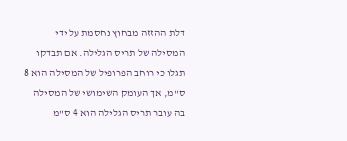דלת ההזזה מבחוץ נחסמת על ידי המסילה של תריס הגלילה. אם תבדקו תגלו כי רוחב הפרופיל של המסילה הוא 8 ס"מ, אך העומק השימושי של המסילה בה עובר תריס הגלילה הוא 4 ס"מ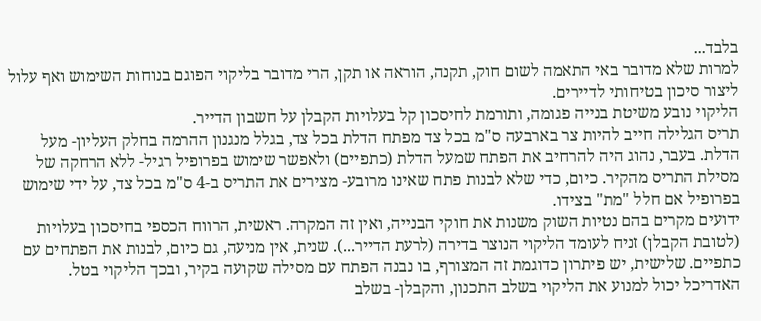בלבד...
למרות שלא מדובר באי התאמה לשום חוק, תקנה, הוראה או תקן, הרי מדובר בליקוי הפוגם בנוחות השימוש ואף עלול ליצור סיכון בטיחותי לדיירים.
הליקוי נובע משיטת בנייה פגומה, ותורמת לחיסכון קל בעלויות הקבלן על חשבון הדייר.
תריס הגלילה חייב להיות צר בארבעה ס"מ בכל צד מפתח הדלת בכל צד, בגלל מנגנון ההרמה בחלק העליון- מעל הדלת. בעבר, נהוג היה להרחיב את הפתח שמעל הדלת (כתפיים) ולאפשר שימוש בפרופיל רגיל- ללא הרחקה של מסילת התריס מהקיר. כיום, כדי שלא לבנות פתח שאינו מרובע- מצירים את התריס ב-4 ס"מ בכל צד, על ידי שימוש בפרופיל אם חלל "מת" בצידו.
ידועים מקרים בהם נטיות השוק משנות את חוקי הבנייה, ואין זה המקרה. ראשית, הרווח הכספי בחיסכון בעלויות (לטובת הקבלן) זניח לעומד הליקוי הנוצר בדירה (לרעת הדייר...). שנית, אין מניעה, גם כיום, לבנות את הפתחים עם כתפיים. שלישית, יש פיתרון כדוגמת זה המצורף, בו נבנה הפתח עם מסילה שקועה בקיר, ובכך הליקוי בטל.
האדריכל יכול למנוע את הליקוי בשלב התכנון, והקבלן- בשלב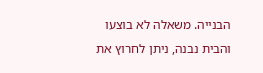הבנייה. משאלה לא בוצעו והבית נבנה, ניתן לחרוץ את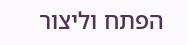הפתח וליצור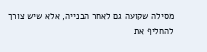מסילה שקועה גם לאחר הבנייה, אלא שיש צורך להחליף את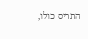התריס כולו,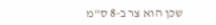שכן הוא צר ב-8 ס"מ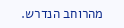מהרוחב הנדרש.